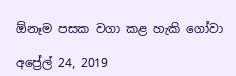ඕනෑම පසක වගා කළ හැකි ගෝවා

අප්‍රේල් 24, 2019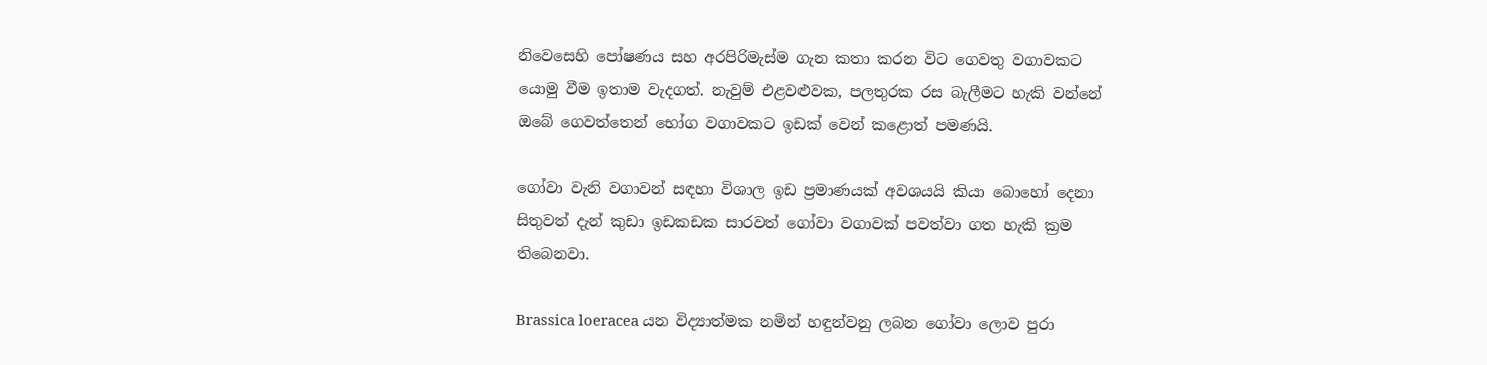නිවෙසෙහි පෝෂණය සහ අරපිරිමැස්ම ගැන කතා කරන විට ගෙවතු වගාවකට යොමු වීම ඉතාම වැදගත්. නැවුම් එළවළුවක, පලතුරක රස බැලීමට හැකි වන්නේ ඔබේ ගෙවත්තෙන් භෝග වගාවකට ඉඩක් වෙන් කළොත් පමණයි.

ගෝවා වැනි වගාවන් සඳහා විශාල ඉඩ ප්‍රමාණයක් අවශයයි කියා බොහෝ දෙනා සිතුවත් දැන් කුඩා ඉඩකඩක සාරවත් ගෝවා වගාවක් පවත්වා ගත හැකි ක්‍රම තිබෙනවා.

Brassica loeracea යන විද්‍යාත්මක නමින් හඳුන්වනු ලබන ගෝවා ලොව පුරා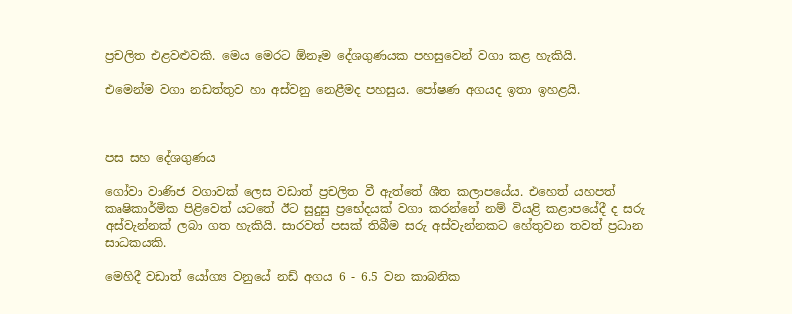ප්‍රචලිත එළවළුවකි. මෙය මෙරට ඕනෑම දේශගුණයක පහසුවෙන් වගා කළ හැකියි.

එමෙන්ම වගා නඩත්තුව හා අස්වනු නෙළීමද පහසුය. පෝෂණ අගයද ඉතා ඉහළයි.



පස සහ දේශගුණය

ගෝවා වාණිජ වගාවක් ලෙස වඩාත් ප්‍රචලිත වී ඇත්තේ ශීත කලාපයේය. එහෙත් යහපත් කෘෂිකාර්මික පිළිවෙත් යටතේ ඊට සුදුසු ප්‍රභේදයක් වගා කරන්නේ නම් වියළි කළාපයේදී ද සරු අස්වැන්නක් ලබා ගත හැකියි. සාරවත් පසක් තිබීම සරු අස්වැන්නකට හේතුවන තවත් ප්‍රධාන සාධකයකි.

මෙහිදී වඩාත් යෝග්‍ය වනුයේ නඩ් අගය 6 - 6.5 වන කාබනික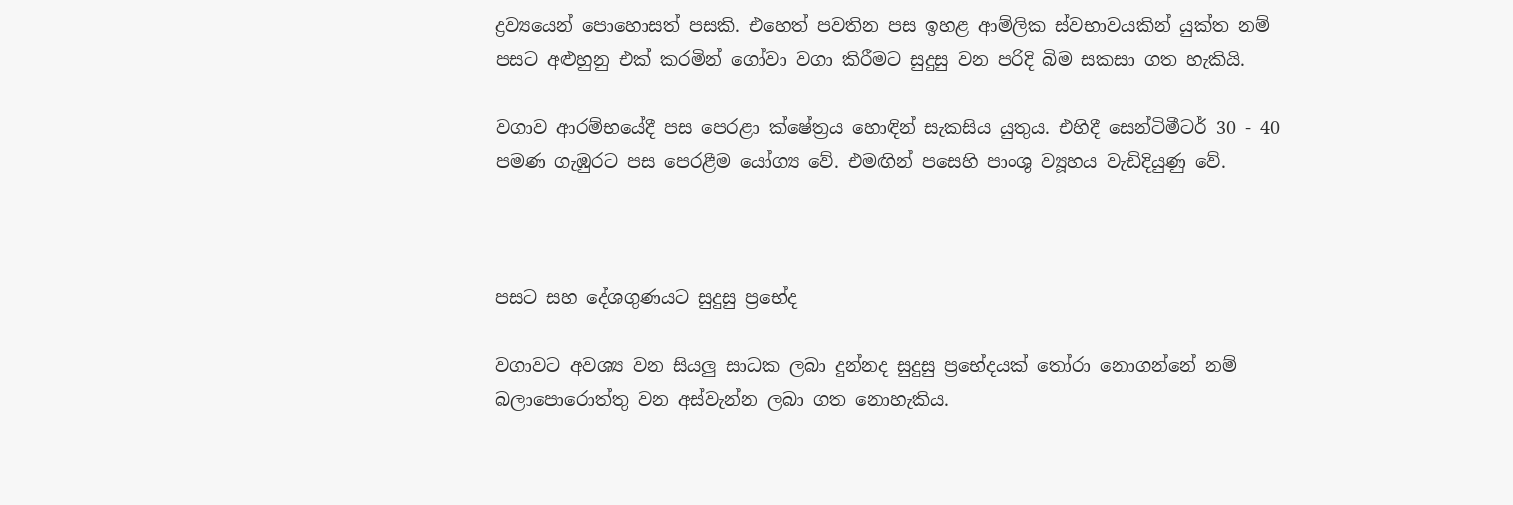ද්‍රව්‍යයෙන් පොහොසත් පසකි. එහෙත් පවතින පස ඉහළ ආම්ලික ස්වභාවයකින් යුක්ත නම් පසට අළුහුනු එක් කරමින් ගෝවා වගා කිරීමට සුදුසු වන පරිදි බිම සකසා ගත හැකියි.

වගාව ආරම්භයේදී පස පෙරළා ක්ෂේත්‍රය හොඳින් සැකසිය යුතුය. එහිදී සෙන්ටිමීටර් 30 - 40 පමණ ගැඹුරට පස පෙරළීම යෝග්‍ය වේ. එමඟින් පසෙහි පාංශු ව්‍යූහය වැඩිදියුණු වේ.



පසට සහ දේශගුණයට සුදුසු ප්‍රභේද

වගාවට අවශ්‍ය වන සියලු සාධක ලබා දුන්නද සුදුසු ප්‍රභේදයක් තෝරා නොගන්නේ නම් බලාපොරොත්තු වන අස්වැන්න ලබා ගත නොහැකිය.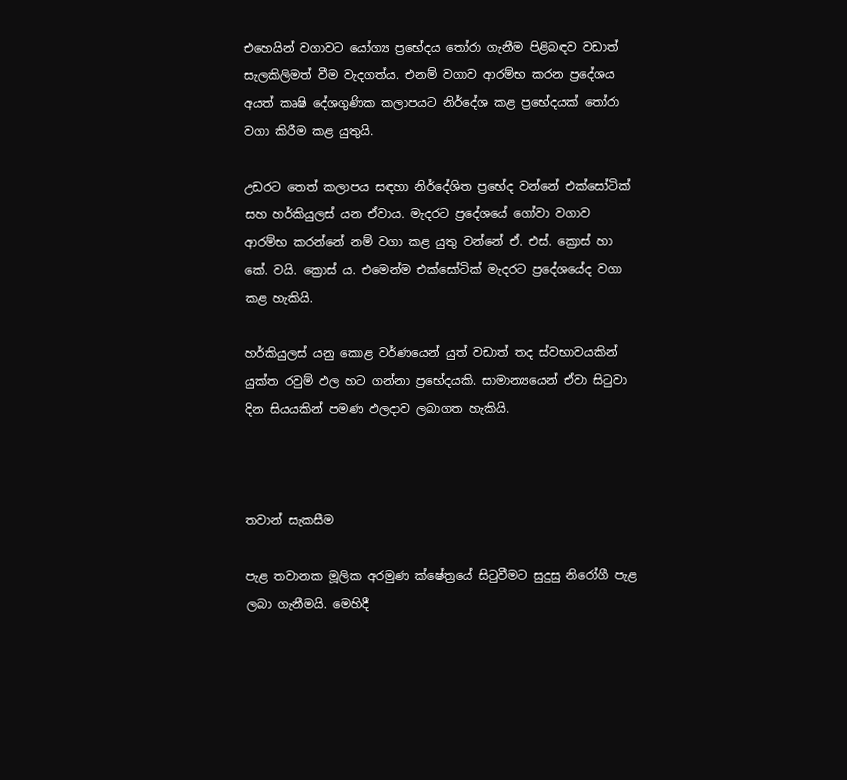එහෙයින් වගාවට යෝග්‍ය ප්‍රභේදය තෝරා ගැනීම පිළිබඳව වඩාත් සැලකිලිමත් වීම වැදගත්ය. එනම් වගාව ආරම්භ කරන ප්‍රදේශය අයත් කෘෂි දේශගුණික කලාපයට නිර්දේශ කළ ප්‍රභේදයක් තෝරා වගා කිරීම කළ යුතුයි.

උඩරට තෙත් කලාපය සඳහා නිර්දේශිත ප්‍රභේද වන්නේ එක්සෝටික් සහ හර්කියුලස් යන ඒවාය. මැදරට ප්‍රදේශයේ ගෝවා වගාව ආරම්භ කරන්නේ නම් වගා කළ යුතු වන්නේ ඒ. එස්. ක්‍රොස් හා කේ. වයි. ක්‍රොස් ය. එමෙන්ම එක්සෝටික් මැදරට ප්‍රදේශයේද වගා කළ හැකියි.

හර්කියුලස් යනු කොළ වර්ණයෙන් යුත් වඩාත් තද ස්වභාවයකින් යුක්ත රවුම් ඵල හට ගන්නා ප්‍රභේදයකි. සාමාන්‍යයෙන් ඒවා සිටුවා දින සියයකින් පමණ ඵලදාව ලබාගත හැකියි.



තවාන් සැකසීම

පැළ තවානක මූලික අරමුණ ක්ෂේත්‍රයේ සිටුවීමට සුදුසු නිරෝගී පැළ ලබා ගැනීමයි. මෙහිදී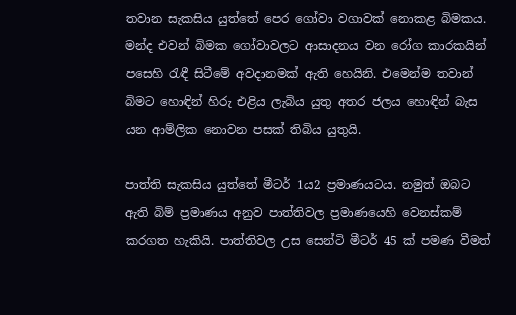තවාන සැකසිය යුත්තේ පෙර ගෝවා වගාවක් නොකළ බිමකය. මන්ද එවන් බිමක ගෝවාවලට ආසාදනය වන රෝග කාරකයින් පසෙහි රැඳී සිටීමේ අවදානමක් ඇති හෙයිනි. එමෙන්ම තවාන් බිමට හොඳින් හිරු එළිය ලැබිය යුතු අතර ජලය හොඳින් බැස යන ආම්ලික නොවන පසක් තිබිය යුතුයි.

පාත්ති සැකසිය යුත්තේ මීටර් 1ය2 ප්‍රමාණයටය. නමුත් ඔබට ඇති බිම් ප්‍රමාණය අනුව පාත්තිවල ප්‍රමාණයෙහි වෙනස්කම් කරගත හැකියි. පාත්තිවල උස සෙන්ටි මීටර් 45 ක් පමණ වීමත්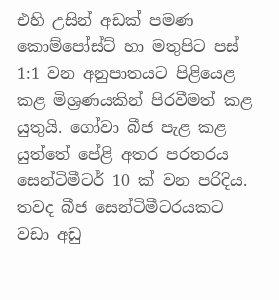එහි උසින් අඩක් පමණ කොම්පෝස්ට් හා මතුපිට පස් 1:1 වන අනුපාතයට පිළියෙළ කළ මිශ්‍රණයකින් පිරවීමත් කළ යුතුයි. ගෝවා බීජ පැළ කළ යුත්තේ පේළි අතර පරතරය සෙන්ටිමීටර් 10 ක් වන පරිදිය. තවද බීජ සෙන්ටිමීටරයකට වඩා අඩු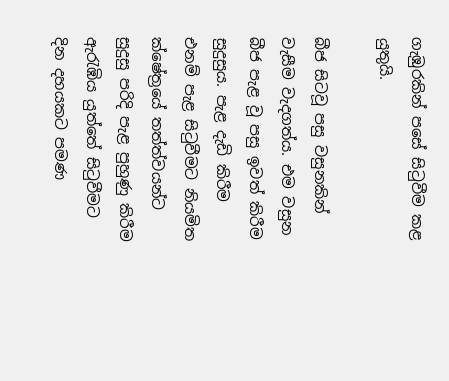ගැඹුරකින් පසේ සිටුවීම කළ යුතුයි.

බීජ සිටවූ පසු වසුනකින් වැසීම වැදගත්ය. එම වසුන බීජ පැළ වූ පසු ඉවත් කිරීම සුදුසුය. පැළ දැඩි කිරීම එනම් පැළ සිටුවීමට නියමිත ක්ෂේත්‍රයේ තත්ත්වයන්ට සුදුසු පරිදි පැළ පුහුණු කිරීම ඇරැඹිය යුත්තේ සිටුවීමට දින දහයකට පමණ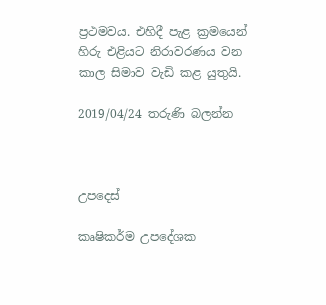ප්‍රථමවය. එහිදී පැළ ක්‍රමයෙන් හිරු එළියට නිරාවරණය වන කාල සිමාව වැඩි කළ යුතුයි.

2019/04/24 තරුණි බලන්න



උපදෙස්

කෘෂිකර්ම උපදේශක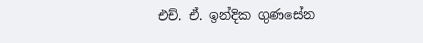එච්. ඒ. ඉන්දික ගුණසේන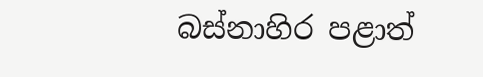බස්නාහිර පළාත්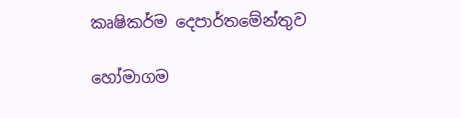කෘෂිකර්ම දෙපාර්තමේන්තුව

හෝමාගම